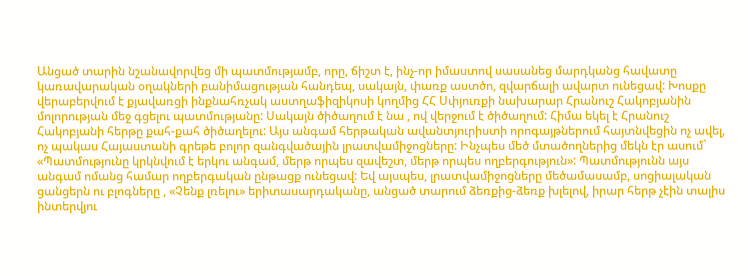Անցած տարին նշանավորվեց մի պատմությամբ, որը, ճիշտ է, ինչ-որ իմաստով սասանեց մարդկանց հավատը կառավարական օղակների բանիմացության հանդեպ, սակայն, փառք աստծո, զվարճալի ավարտ ունեցավ: Խոսքը վերաբերվում է քյավառցի ինքնահռչակ աստղաֆիզիկոսի կողմից ՀՀ Սփյուռքի նախարար Հրանուշ Հակոբյանին մոլորության մեջ գցելու պատմությանը: Սակայն ծիծաղում է նա , ով վերջում է ծիծաղում: Հիմա եկել է Հրանուշ Հակոբյանի հերթը քահ-քահ ծիծաղելու: Այս անգամ հերթական ավանտյուրիստի որոգայթներում հայտնվեցին ոչ ավել, ոչ պակաս Հայաստանի գրեթե բոլոր զանգվածային լրատվամիջոցները: Ինչպես մեծ մտածողներից մեկն էր ասում` «Պատմությունը կրկնվում է երկու անգամ, մերթ որպես զավեշտ, մերթ որպես ողբերգություն»: Պատմությունն այս անգամ ոմանց համար ողբերգական ընթացք ունեցավ: Եվ այսպես, լրատվամիջոցները մեծամասամբ, սոցիալական ցանցերն ու բլոգները , «Չենք լռելու» երիտասարդականը, անցած տարում ձեռքից-ձեռք խլելով, իրար հերթ չէին տալիս ինտերվյու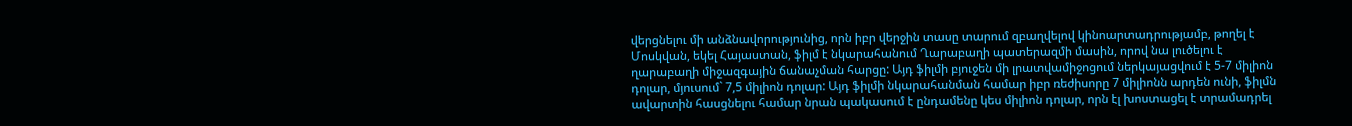վերցնելու մի անձնավորությունից, որն իբր վերջին տասը տարում զբաղվելով կինոարտադրությամբ, թողել է Մոսկվան, եկել Հայաստան, ֆիլմ է նկարահանում Ղարաբաղի պատերազմի մասին, որով նա լուծելու է ղարաբաղի միջազգային ճանաչման հարցը: Այդ ֆիլմի բյուջեն մի լրատվամիջոցում ներկայացվում է 5-7 միլիոն դոլար, մյուսում` 7,5 միլիոն դոլար: Այդ ֆիլմի նկարահանման համար իբր ռեժիսորը 7 միլիոնն արդեն ունի, ֆիլմն ավարտին հասցնելու համար նրան պակասում է ընդամենը կես միլիոն դոլար, որն էլ խոստացել է տրամադրել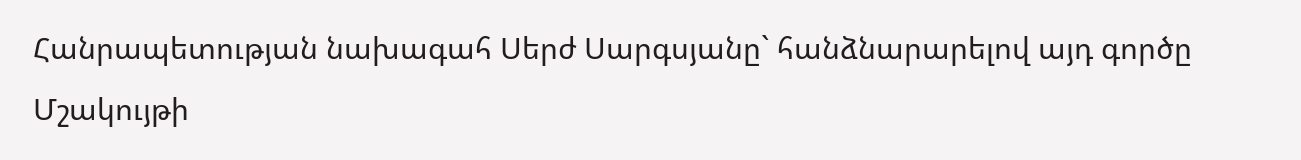Հանրապետության նախագահ Սերժ Սարգսյանը` հանձնարարելով այդ գործը Մշակույթի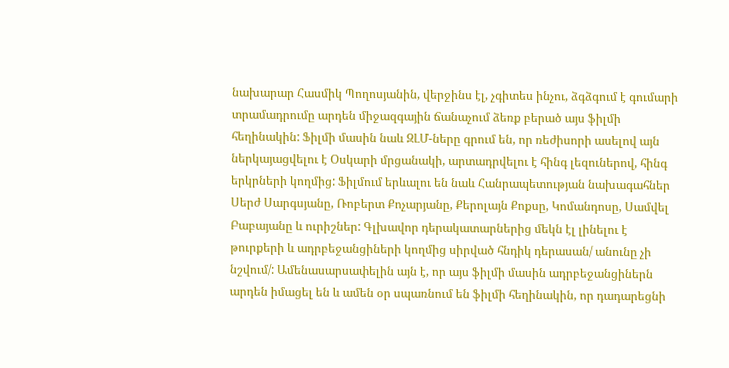նախարար Հասմիկ Պողոսյանին, վերջինս էլ, չգիտես ինչու, ձգձգում է գումարի տրամադրումը արդեն միջազգային ճանաչում ձեռք բերած այս ֆիլմի հեղինակին: Ֆիլմի մասին նաև ԶԼՄ-ները գրում են, որ ռեժիսորի ասելով այն ներկայացվելու է Օսկարի մրցանակի, արտադրվելու է հինգ լեզուներով, հինգ երկրների կողմից: Ֆիլմում երևալու են նաև Հանրապետության նախագահներ Սերժ Սարգսյանը, Ռոբերտ Քոչարյանը, Քերոլայն Քոքսը, Կոմանդոսը, Սամվել Բաբայանը և ուրիշներ: Գլխավոր դերակատարներից մեկն էլ լինելու է թուրքերի և ադրբեջանցիների կողմից սիրված հնդիկ դերասան/ անունը չի նշվում/: Ամենասարսափելին այն է, որ այս ֆիլմի մասին ադրբեջանցիներն արդեն իմացել են և ամեն օր սպառնում են ֆիլմի հեղինակին, որ դադարեցնի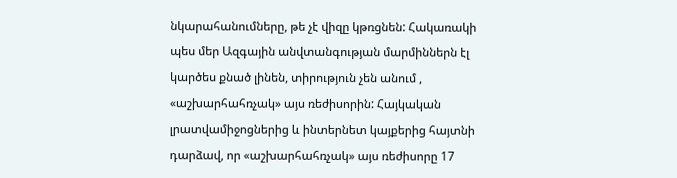նկարահանումները, թե չէ վիզը կթռցնեն: Հակառակի պես մեր Ազգային անվտանգության մարմիններն էլ կարծես քնած լինեն, տիրություն չեն անում , «աշխարհահռչակ» այս ռեժիսորին: Հայկական լրատվամիջոցներից և ինտերնետ կայքերից հայտնի դարձավ, որ «աշխարհահռչակ» այս ռեժիսորը 17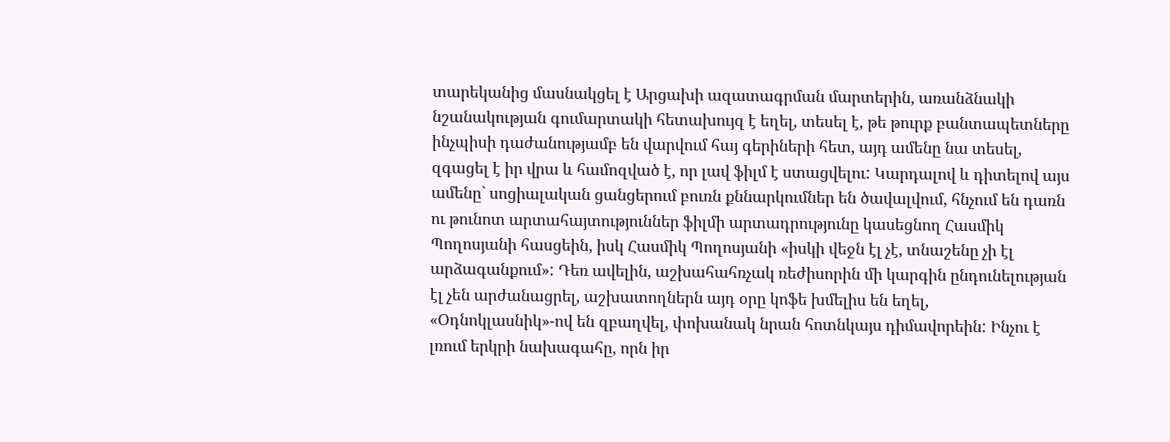տարեկանից մասնակցել է Արցախի ազատագրման մարտերին, առանձնակի նշանակության գումարտակի հետախույզ է եղել, տեսել է, թե թուրք բանտապետները ինչպիսի դաժանությամբ են վարվում հայ գերիների հետ, այդ ամենը նա տեսել, զգացել է իր վրա և համոզված է, որ լավ ֆիլմ է ստացվելու: Կարդալով և դիտելով այս ամենը` սոցիալական ցանցերում բուռն քննարկումներ են ծավալվում, հնչում են դառն ու թունոտ արտահայտություններ ֆիլմի արտադրությունը կասեցնող Հասմիկ Պողոսյանի հասցեին, իսկ Հասմիկ Պողոսյանի «իսկի վեջն էլ չէ, տնաշենը չի էլ արձագանքում»: Դեռ ավելին, աշխահահռչակ ռեժիսորին մի կարգին ընդունելության էլ չեն արժանացրել, աշխատողներն այդ օրը կոֆե խմելիս են եղել, «Օդնոկլասնիկ»-ով են զբաղվել, փոխանակ նրան հոտնկայս դիմավորեին: Ինչու է լռում երկրի նախագահը, որն իր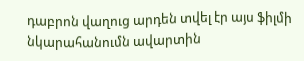դաբրոն վաղուց արդեն տվել էր այս ֆիլմի նկարահանումն ավարտին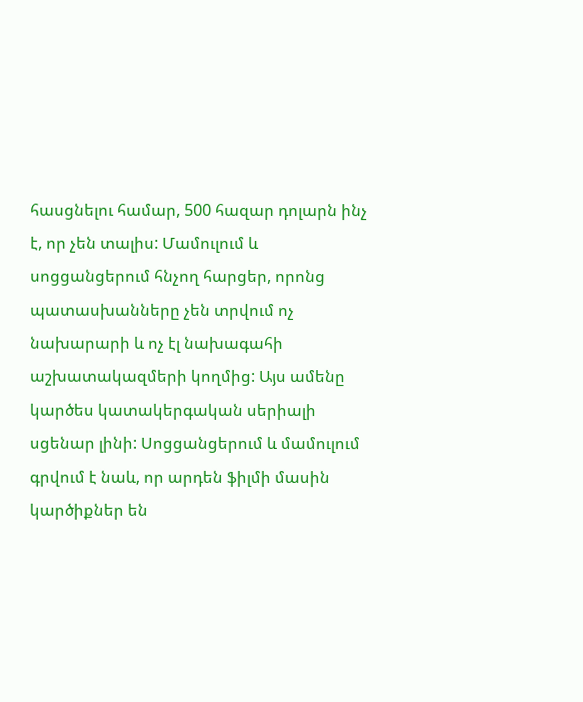հասցնելու համար, 500 հազար դոլարն ինչ է, որ չեն տալիս: Մամուլում և սոցցանցերում հնչող հարցեր, որոնց պատասխանները չեն տրվում ոչ նախարարի և ոչ էլ նախագահի աշխատակազմերի կողմից: Այս ամենը կարծես կատակերգական սերիալի սցենար լինի: Սոցցանցերում և մամուլում գրվում է նաև, որ արդեն ֆիլմի մասին կարծիքներ են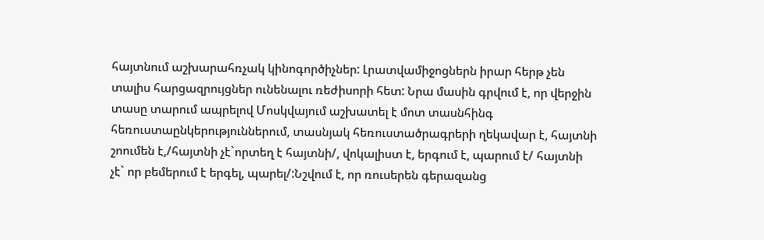հայտնում աշխարահռչակ կինոգործիչներ: Լրատվամիջոցներն իրար հերթ չեն տալիս հարցազրույցներ ունենալու ռեժիսորի հետ: Նրա մասին գրվում է, որ վերջին տասը տարում ապրելով Մոսկվայում աշխատել է մոտ տասնհինգ հեռուստաընկերություններում, տասնյակ հեռուստածրագրերի ղեկավար է, հայտնի շոումեն է,/հայտնի չէ`որտեղ է հայտնի/, վոկալիստ է, երգում է, պարում է/ հայտնի չէ` որ բեմերում է երգել, պարել/:Նշվում է, որ ռուսերեն գերազանց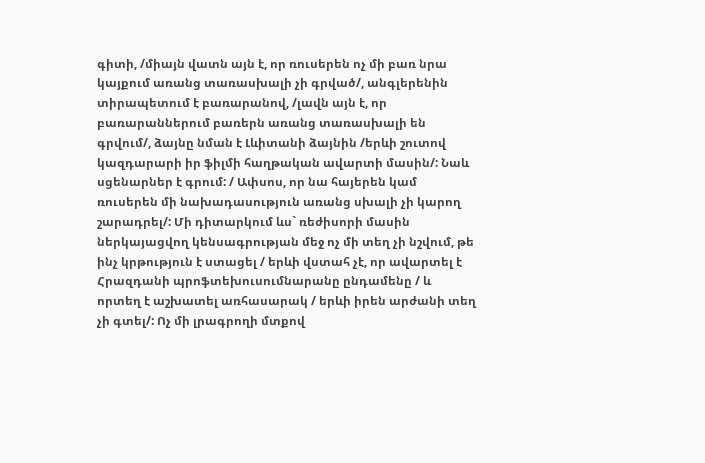գիտի, /միայն վատն այն է, որ ռուսերեն ոչ մի բառ նրա կայքում առանց տառասխալի չի գրված/, անգլերենին տիրապետում է բառարանով, /լավն այն է, որ բառարաններում բառերն առանց տառասխալի են գրվում/, ձայնը նման է Լևիտանի ձայնին /երևի շուտով կազդարարի իր ֆիլմի հաղթական ավարտի մասին/: Նաև սցենարներ է գրում: / Ափսոս, որ նա հայերեն կամ ռուսերեն մի նախադասություն առանց սխալի չի կարող շարադրել/: Մի դիտարկում ևս` ռեժիսորի մասին ներկայացվող կենսագրության մեջ ոչ մի տեղ չի նշվում, թե ինչ կրթություն է ստացել / երևի վստահ չէ, որ ավարտել է Հրազդանի պրոֆտեխուսումնարանը ընդամենը / և որտեղ է աշխատել առհասարակ / երևի իրեն արժանի տեղ չի գտել/: Ոչ մի լրագրողի մտքով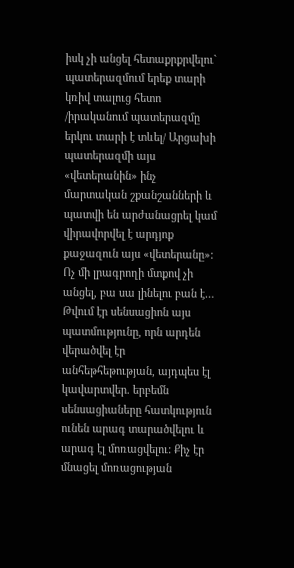իսկ չի անցել հետաքրքրվելու` պատերազմում երեք տարի կռիվ տալուց հետո /իրականում պատերազմը երկու տարի է տևել/ Արցախի պատերազմի այս «վետերանին» ինչ մարտական շքանշանների և պատվի են արժանացրել կամ վիրավորվել է արդյոք քաջազուն այս «վետերանը»: Ոչ մի լրագրողի մտքով չի անցել, բա սա լինելու բան է…
Թվում էր սենսացիոն այս պատմությունը, որն արդեն վերածվել էր անհեթհեթության, այդպես էլ կավարտվեր. երբեմն սենսացիաները հատկություն ունեն արագ տարածվելու և արագ էլ մոռացվելու: Քիչ էր մնացել մոռացության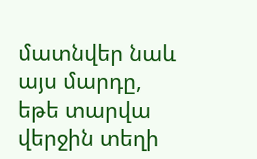մատնվեր նաև այս մարդը, եթե տարվա վերջին տեղի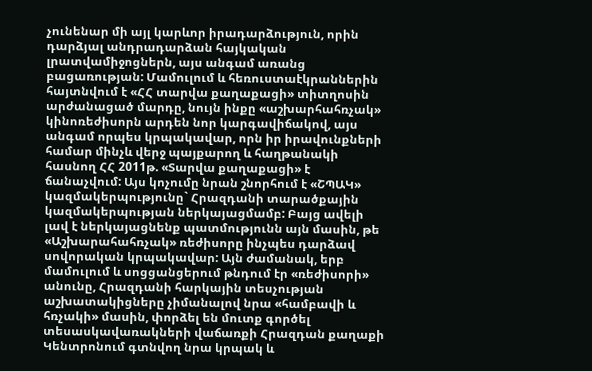չունենար մի այլ կարևոր իրադարձություն, որին դարձյալ անդրադարձան հայկական լրատվամիջոցներն, այս անգամ առանց բացառության: Մամուլում և հեռուստաէկրաններին հայտնվում է «ՀՀ տարվա քաղաքացի» տիտղոսին արժանացած մարդը, նույն ինքը «աշխարհահռչակ» կինոռեժիսորն արդեն նոր կարգավիճակով, այս անգամ որպես կրպակավար, որն իր իրավունքների համար մինչև վերջ պայքարող և հաղթանակի հասնող ՀՀ 2011թ. «Տարվա քաղաքացի» է ճանաչվում: Այս կոչումը նրան շնորհում է «ՇՊԱԿ» կազմակերպությունը` Հրազդանի տարածքային կազմակերպության ներկայացմամբ: Բայց ավելի լավ է ներկայացնենք պատմությունն այն մասին, թե «Աշխարահահռչակ» ռեժիսորը ինչպես դարձավ սովորական կրպակավար: Այն ժամանակ, երբ մամուլում և սոցցանցերում թնդում էր «ռեժիսորի» անունը, Հրազդանի հարկային տեսչության աշխատակիցները չիմանալով նրա «համբավի և հռչակի» մասին, փորձել են մուտք գործել տեսասկավառակների վաճառքի Հրազդան քաղաքի Կենտրոնում գտնվող նրա կրպակ և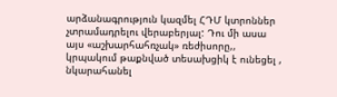արձանագրություն կազմել ՀԴՄ կտրոններ չտրամադրելու վերաբերյալ: Դու մի ասա այս «աշխարհահռչակ» ռեժիսորը,, կրպակում թաքնված տեսախցիկ է ունեցել , նկարահանել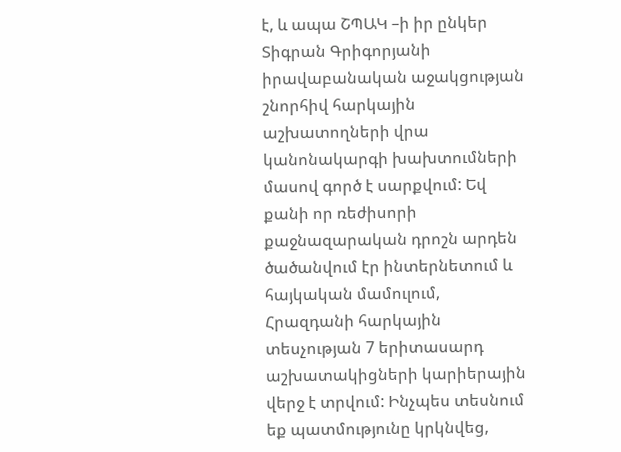է, և ապա ՇՊԱԿ –ի իր ընկեր Տիգրան Գրիգորյանի իրավաբանական աջակցության շնորհիվ հարկային աշխատողների վրա կանոնակարգի խախտումների մասով գործ է սարքվում: Եվ քանի որ ռեժիսորի քաջնազարական դրոշն արդեն ծածանվում էր ինտերնետում և հայկական մամուլում, Հրազդանի հարկային տեսչության 7 երիտասարդ աշխատակիցների կարիերային վերջ է տրվում: Ինչպես տեսնում եք պատմությունը կրկնվեց,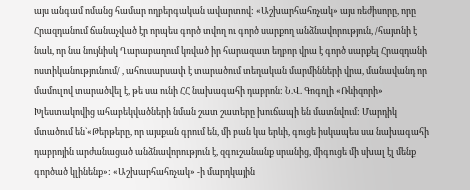այս անգամ ոմանց համար ողբերգական ավարտով: «Աշխարհահռչակ» այս ռեժիսորը, որը Հրազդանում ճանաչված էր որպես գործ տվող ու գործ սարքող անձնավորություն, /հայտնի է նաև, որ նա նույնիսկ Ղարաբաղում կռված իր հարազատ եղբոր վրա է գործ սարքել Հրազդանի ոստիկանությունում/ , ահուսարսափ է տարածում տեղական մարմինների վրա, մանավանդ որ մամուլով տարածվել է, թե սա ունի ՀՀ նախագահի դաբրոն: Ն.Վ. Գոգոլի «Ռևիզորի» Խլեստակովից ահաբեկվածների նման շատ շատերը խուճապի են մատնվում: Մարդիկ մտածում են`«Թերթերը, որ այսքան գրում են, մի բան կա երևի, գուցե իսկապես սա նախագահի դաբրոյին արժանացած անձնավորություն է, զգուշանանք սրանից, միգուցե մի սխալ էլ մենք գործած կլինենք»: «Աշխարհահռչակ» -ի մարդկային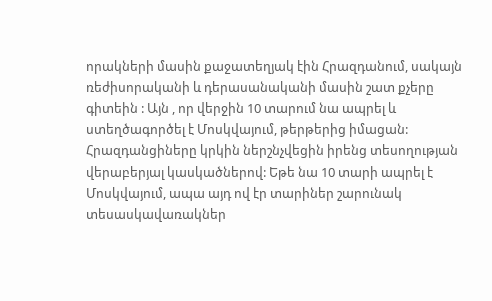որակների մասին քաջատեղյակ էին Հրազդանում, սակայն ռեժիսորականի և դերասանականի մասին շատ քչերը գիտեին : Այն , որ վերջին 10 տարում նա ապրել և ստեղծագործել է Մոսկվայում, թերթերից իմացան: Հրազդանցիները կրկին ներշնչվեցին իրենց տեսողության վերաբերյալ կասկածներով: Եթե նա 10 տարի ապրել է Մոսկվայում, ապա այդ ով էր տարիներ շարունակ տեսասկավառակներ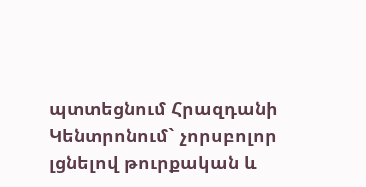պտտեցնում Հրազդանի Կենտրոնում` չորսբոլոր լցնելով թուրքական և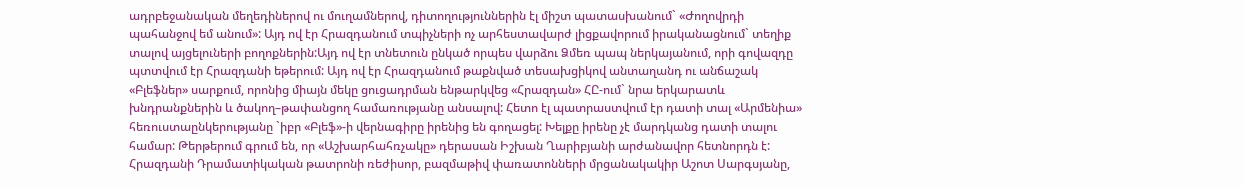ադրբեջանական մեղեդիներով ու մուղամներով, դիտողություններին էլ միշտ պատասխանում` «Ժողովրդի պահանջով եմ անում»: Այդ ով էր Հրազդանում տպիչների ոչ արհեստավարժ լիցքավորում իրականացնում` տեղիք տալով այցելուների բողոքներին:Այդ ով էր տնետուն ընկած որպես վարձու Ձմեռ պապ ներկայանում, որի գովազդը պտտվում էր Հրազդանի եթերում: Այդ ով էր Հրազդանում թաքնված տեսախցիկով անտաղանդ ու անճաշակ «Բլեֆներ» սարքում, որոնից միայն մեկը ցուցադրման ենթարկվեց «Հրազդան» ՀԸ-ում` նրա երկարատև խնդրանքներին և ծակող–թափանցող համառությանը անսալով: Հետո էլ պատրաստվում էր դատի տալ «Արմենիա» հեռուստաընկերությանը `իբր «Բլեֆ»-ի վերնագիրը իրենից են գողացել: Խելքը իրենը չէ մարդկանց դատի տալու համար: Թերթերում գրում են, որ «Աշխարհահռչակը» դերասան Իշխան Ղարիբյանի արժանավոր հետնորդն է: Հրազդանի Դրամատիկական թատրոնի ռեժիսոր, բազմաթիվ փառատոնների մրցանակակիր Աշոտ Սարգսյանը,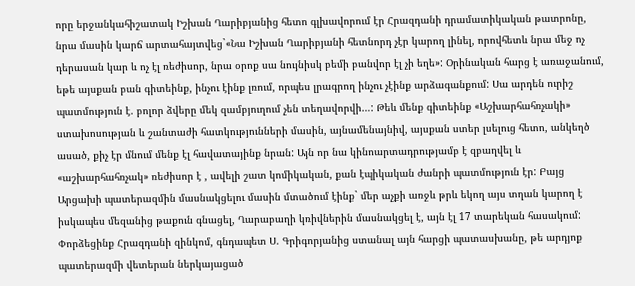որը երջանկահիշատակ Իշխան Ղարիբյանից հետո գլխավորում էր Հրազդանի դրամատիկական թատրոնը, նրա մասին կարճ արտահայտվեց`«Նա Իշխան Ղարիբյանի հետնորդ չէր կարող լինել, որովհետև նրա մեջ ոչ դերասան կար և ոչ էլ ռեժիսոր, նրա օրոք սա նույնիսկ բեմի բանվոր էլ չի եղե»: Օրինական հարց է առաջանում, եթե այսքան բան գիտեինք, ինչու էինք լռում, որպես լրագրող ինչու չէինք արձագանքում: Սա արդեն ուրիշ պատմություն է. բոլոր ձվերը մեկ զամբյուղում չեն տեղավորվի…: Թեև մենք գիտեինք «Աշխարհահռչակի» ստախոսության և շանտաժի հատկությունների մասին, այնամենայնիվ, այսքան ստեր լսելուց հետո, անկեղծ ասած, քիչ էր մնում մենք էլ հավատայինք նրան: Այն որ նա կինոարտադրությամբ է զբաղվել և «աշխարհահռչակ» ռեժիսոր է , ավելի շատ կոմիկական, քան էպիկական ժանրի պատմություն էր: Բայց Արցախի պատերազմին մասնակցելու մասին մտածում էինք` մեր աչքի առջև թրև եկող այս տղան կարող է իսկապես մեզանից թաքուն գնացել, Ղարաբաղի կռիվներին մասնակցել է, այն էլ 17 տարեկան հասակում: Փորձեցինք Հրազդանի զինկոմ, գնդապետ Ս. Գրիգորյանից ստանալ այն հարցի պատասխանը, թե արդյոք պատերազմի վետերան ներկայացած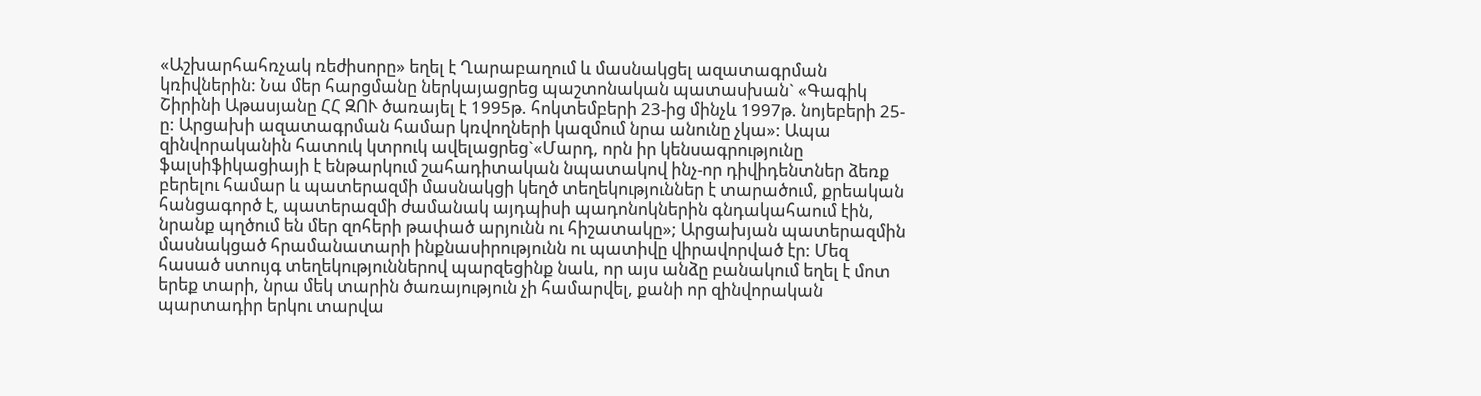«Աշխարհահռչակ ռեժիսորը» եղել է Ղարաբաղում և մասնակցել ազատագրման կռիվներին: Նա մեր հարցմանը ներկայացրեց պաշտոնական պատասխան` «Գագիկ Շիրինի Աթասյանը ՀՀ ԶՈՒ ծառայել է 1995թ. հոկտեմբերի 23-ից մինչև 1997թ. նոյեբերի 25-ը: Արցախի ազատագրման համար կռվողների կազմում նրա անունը չկա»: Ապա զինվորականին հատուկ կտրուկ ավելացրեց`«Մարդ, որն իր կենսագրությունը ֆալսիֆիկացիայի է ենթարկում շահադիտական նպատակով ինչ-որ դիվիդենտներ ձեռք բերելու համար և պատերազմի մասնակցի կեղծ տեղեկություններ է տարածում, քրեական հանցագործ է, պատերազմի ժամանակ այդպիսի պադոնոկներին գնդակահաում էին, նրանք պղծում են մեր զոհերի թափած արյունն ու հիշատակը»; Արցախյան պատերազմին մասնակցած հրամանատարի ինքնասիրությունն ու պատիվը վիրավորված էր: Մեզ հասած ստույգ տեղեկություններով պարզեցինք նաև, որ այս անձը բանակում եղել է մոտ երեք տարի, նրա մեկ տարին ծառայություն չի համարվել, քանի որ զինվորական պարտադիր երկու տարվա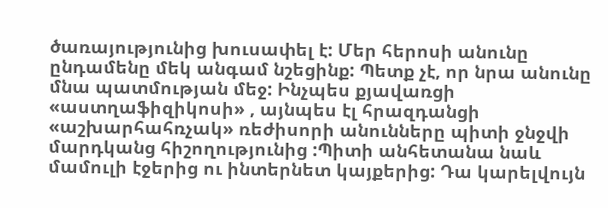ծառայությունից խուսափել է: Մեր հերոսի անունը ընդամենը մեկ անգամ նշեցինք: Պետք չէ, որ նրա անունը մնա պատմության մեջ: Ինչպես քյավառցի «աստղաֆիզիկոսի» , այնպես էլ հրազդանցի «աշխարհահռչակ» ռեժիսորի անունները պիտի ջնջվի մարդկանց հիշողությունից :Պիտի անհետանա նաև մամուլի էջերից ու ինտերնետ կայքերից: Դա կարելվույն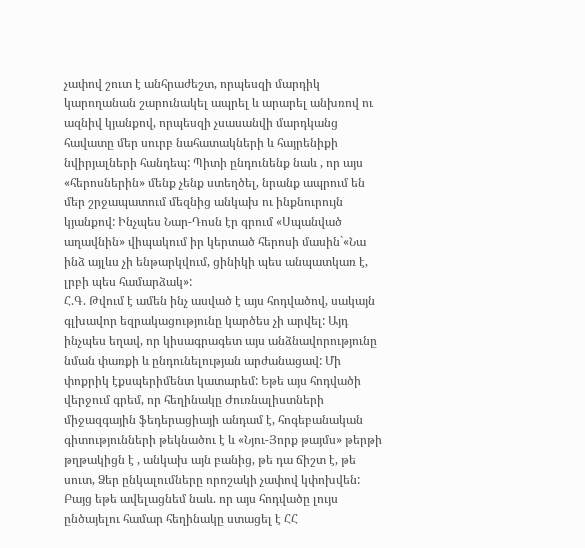չափով շուտ է անհրաժեշտ, որպեսզի մարդիկ կարողանան շարունակել ապրել և արարել անխռով ու ազնիվ կյանքով, որպեսզի չսասանվի մարդկանց հավատը մեր սուրբ նահատակների և հայրենիքի նվիրյալների հանդեպ: Պիտի ընդունենք նաև , որ այս «հերոսներին» մենք չենք ստեղծել, նրանք ապրում են մեր շրջապատում մեզնից անկախ ու ինքնուրույն կյանքով: Ինչպես Նար-Դոսն էր գրում «Սպանված աղավնին» վիպակում իր կերտած հերոսի մասին`«Նա ինձ այլևս չի ենթարկվում, ցինիկի պես անպատկառ է, լրբի պես համարձակ»:
Հ.Գ. Թվում է ամեն ինչ ասված է այս հոդվածով, սակայն գլխավոր եզրակացությունը կարծես չի արվել: Այդ ինչպես եղավ, որ կիսագրագետ այս անձնավորությունը նման փառքի և ընդունելության արժանացավ: Մի փոքրիկ էքսպերիմենտ կատարեմ: Եթե այս հոդվածի վերջում գրեմ, որ հեղինակը Ժուռնալիստների միջազգային ֆեդերացիայի անդամ է, հոգեբանական գիտությունների թեկնածու է և «Նյու-Յորք թայմս» թերթի թղթակիցն է , անկախ այն բանից, թե դա ճիշտ է, թե սուտ, Ձեր ընկալումները որոշակի չափով կփոխվեն: Բայց եթե ավելացնեմ նաև. որ այս հոդվածը լույս ընծայելու համար հեղինակը ստացել է ՀՀ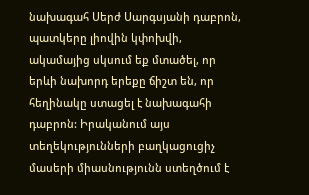նախագահ Սերժ Սարգսյանի դաբրոն, պատկերը լիովին կփոխվի, ակամայից սկսում եք մտածել, որ երևի նախորդ երեքը ճիշտ են, որ հեղինակը ստացել է նախագահի դաբրոն: Իրականում այս տեղեկությունների բաղկացուցիչ մասերի միասնությունն ստեղծում է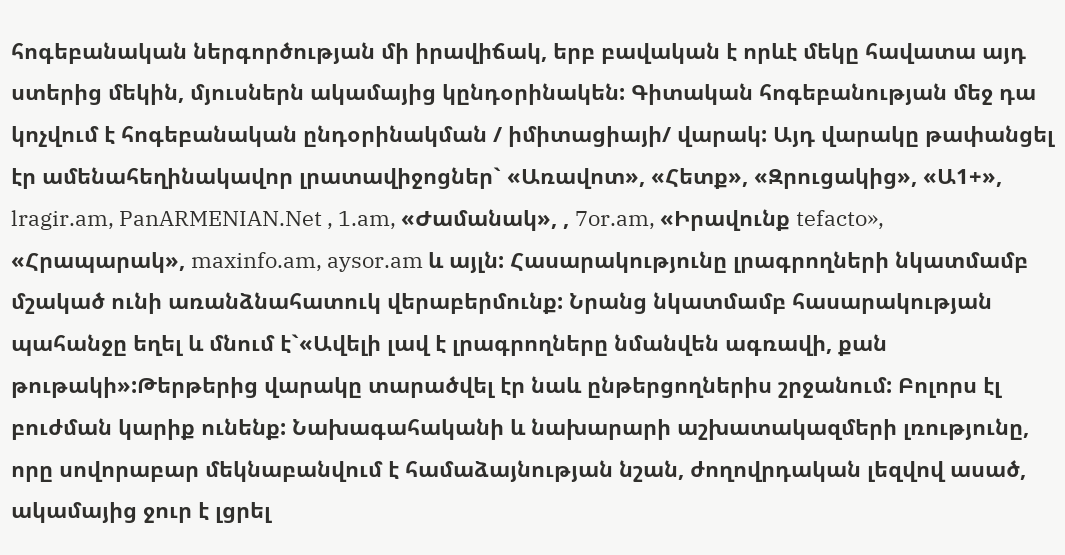հոգեբանական ներգործության մի իրավիճակ, երբ բավական է որևէ մեկը հավատա այդ ստերից մեկին, մյուսներն ակամայից կընդօրինակեն: Գիտական հոգեբանության մեջ դա կոչվում է հոգեբանական ընդօրինակման / իմիտացիայի/ վարակ: Այդ վարակը թափանցել էր ամենահեղինակավոր լրատավիջոցներ` «Առավոտ», «Հետք», «Զրուցակից», «Ա1+», lragir.am, PanARMENIAN.Net , 1.am, «Ժամանակ», , 7or.am, «Իրավունք tefacto», «Հրապարակ», maxinfo.am, aysor.am և այլն: Հասարակությունը լրագրողների նկատմամբ մշակած ունի առանձնահատուկ վերաբերմունք: Նրանց նկատմամբ հասարակության պահանջը եղել և մնում է`«Ավելի լավ է լրագրողները նմանվեն ագռավի, քան թութակի»:Թերթերից վարակը տարածվել էր նաև ընթերցողներիս շրջանում: Բոլորս էլ բուժման կարիք ունենք: Նախագահականի և նախարարի աշխատակազմերի լռությունը, որը սովորաբար մեկնաբանվում է համաձայնության նշան, ժողովրդական լեզվով ասած, ակամայից ջուր է լցրել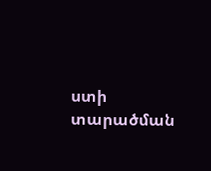ստի տարածման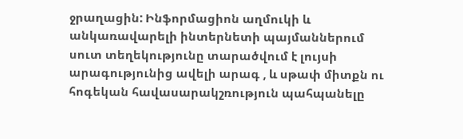ջրաղացին: Ինֆորմացիոն աղմուկի և անկառավարելի ինտերնետի պայմաններում սուտ տեղեկությունը տարածվում է լույսի արագությունից ավելի արագ , և սթափ միտքն ու հոգեկան հավասարակշռություն պահպանելը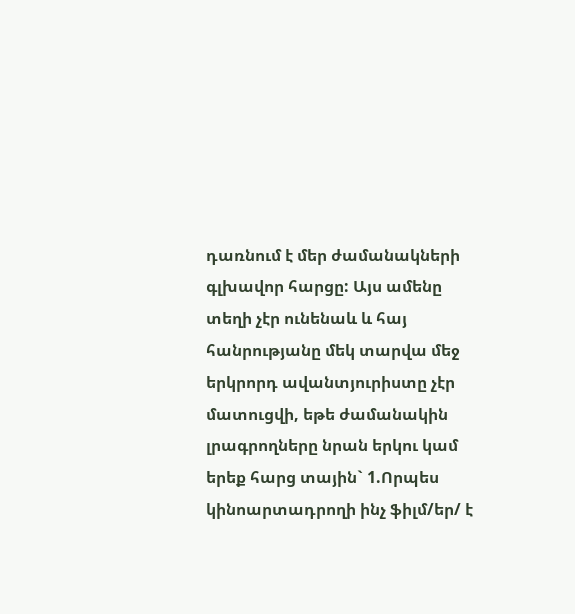դառնում է մեր ժամանակների գլխավոր հարցը: Այս ամենը տեղի չէր ունենաև և հայ հանրությանը մեկ տարվա մեջ երկրորդ ավանտյուրիստը չէր մատուցվի, եթե ժամանակին լրագրողները նրան երկու կամ երեք հարց տային` 1.Որպես կինոարտադրողի ինչ ֆիլմ/եր/ է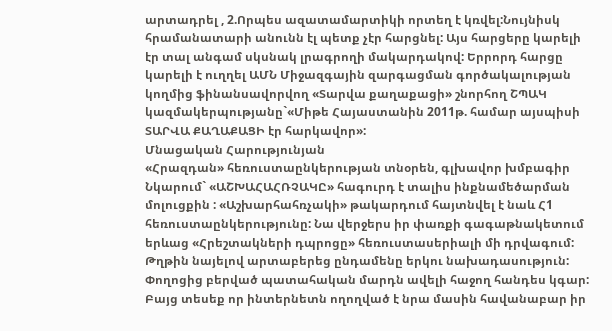արտադրել , 2.Որպես ազատամարտիկի որտեղ է կռվել:Նույնիսկ հրամանատարի անունն էլ պետք չէր հարցնել: Այս հարցերը կարելի էր տալ անգամ սկսնակ լրագրողի մակարդակով: Երրորդ հարցը կարելի է ուղղել ԱՄՆ Միջազգային զարգացման գործակալության կողմից ֆինանսավորվող «Տարվա քաղաքացի» շնորհող ՇՊԱԿ կազմակերպությանը`«Միթե Հայաստանին 2011թ. համար այսպիսի ՏԱՐՎԱ ՔԱՂԱՔԱՑԻ էր հարկավոր»:
Մնացական Հարությունյան
«Հրազդան» հեռուստաընկերության տնօրեն, գլխավոր խմբագիր
Նկարում` «ԱՇԽԱՀԱՀՌՉԱԿԸ» հագուրդ է տալիս ինքնամեծարման մոլուցքին : «Աշխարհահռչակի» թակարդում հայտնվել է նաև Հ1 հեռուստաընկերությունը: Նա վերջերս իր փառքի գագաթնակետում երևաց «Հրեշտակների դպրոցը» հեռուստասերիալի մի դրվագում: Թղթին նայելով արտաբերեց ընդամենը երկու նախադասություն: Փողոցից բերված պատահական մարդն ավելի հաջող հանդես կգար: Բայց տեսեք որ ինտերնետն ողողված է նրա մասին հավանաբար իր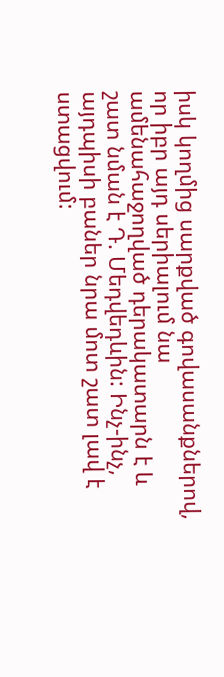իսկ կողմից սարքված գովասանքներով, որ իբր այդ սերիալում նա ամենահաջողված դերակատարն է և շատ նման է Դ. Մեդվեդևին: Ինչ-ինչ, այդպիսի բաներ նրա մոտ շատ լավ է ստացվում: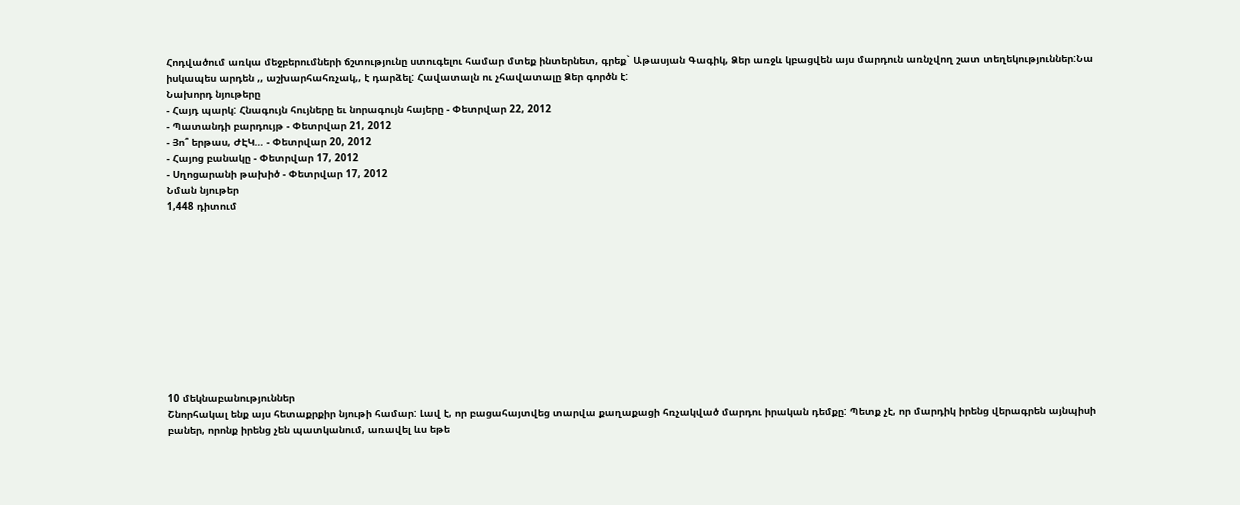Հոդվածում առկա մեջբերումների ճշտությունը ստուգելու համար մտեք ինտերնետ, գրեք` Աթասյան Գագիկ, Ձեր առջև կբացվեն այս մարդուն առնչվող շատ տեղեկություններ:Նա իսկապես արդեն ,, աշխարհահռչակ,, է դարձել: Հավատալն ու չհավատալը Ձեր գործն է:
Նախորդ նյութերը
- Հայդ պարկ: Հնագույն հույները եւ նորագույն հայերը - Փետրվար 22, 2012
- Պատանդի բարդույթ - Փետրվար 21, 2012
- Յո՞ երթաս, ԺԷԿ… - Փետրվար 20, 2012
- Հայոց բանակը - Փետրվար 17, 2012
- Սղոցարանի թախիծ - Փետրվար 17, 2012
Նման նյութեր
1,448 դիտում











10 մեկնաբանություններ
Շնորհակալ ենք այս հետաքրքիր նյութի համար: Լավ է, որ բացահայտվեց տարվա քաղաքացի հռչակված մարդու իրական դեմքը: Պետք չէ, որ մարդիկ իրենց վերագրեն այնպիսի բաներ, որոնք իրենց չեն պատկանում, առավել ևս եթե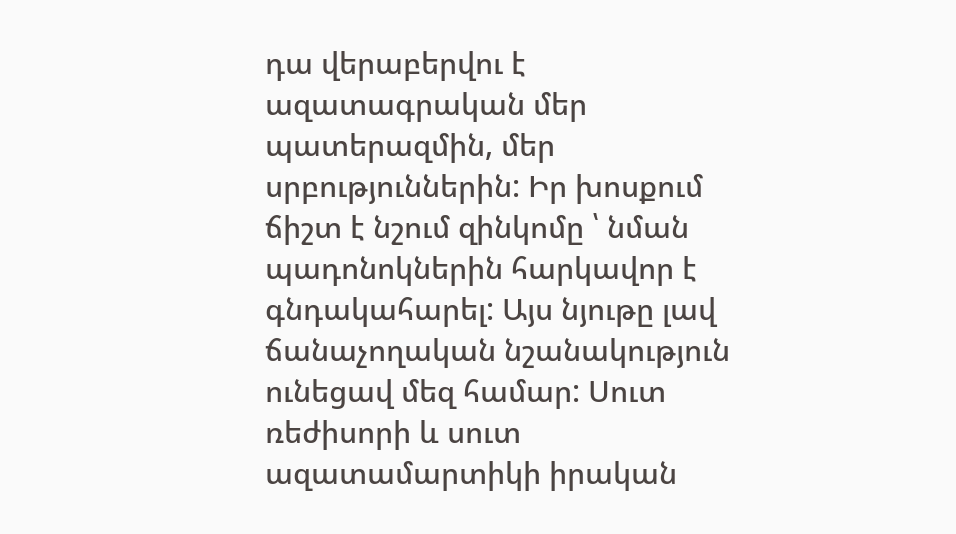դա վերաբերվու է ազատագրական մեր պատերազմին, մեր սրբություններին: Իր խոսքում ճիշտ է նշում զինկոմը ՝ նման պադոնոկներին հարկավոր է գնդակահարել: Այս նյութը լավ ճանաչողական նշանակություն ունեցավ մեզ համար: Սուտ ռեժիսորի և սուտ ազատամարտիկի իրական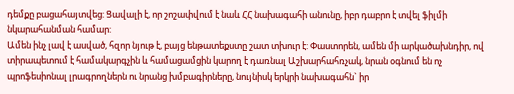դեմքը բացահայտվեց: Ցավալի է, որ շոշափվում է նաև ՀՀ նախագահի անունը, իբր դաբրո է տվել ֆիլմի նկարահանման համար:
Ամեն ինչ լավ է ասված, հզոր նյութ է, բայց ենթատեքստը շատ տխուր է: Փաստորեն, ամեն մի արկածախնդիր, ով տիրապետում է համակարգչին և համացամցին կարող է դառնալ Աշխարհահռչակ, նրան օգնում են ոչ պրոֆեսիոնալ լրագրողներն ու նրանց խմբագիրները, նույնիսկ երկրի նախագահն` իր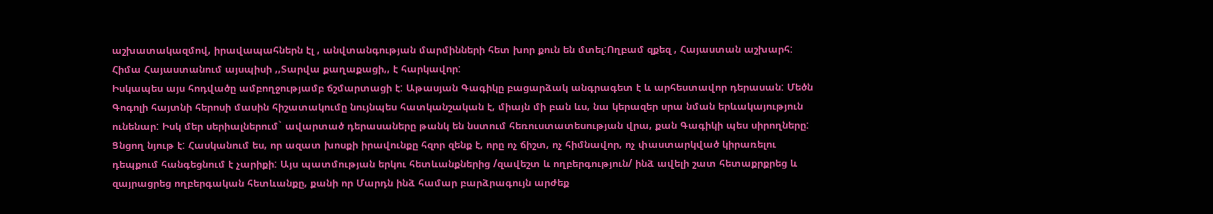աշխատակազմով, իրավապահներն էլ , անվտանգության մարմինների հետ խոր քուն են մտել:Ողբամ զքեզ , Հայաստան աշխարհ:
Հիմա Հայաստանում այսպիսի ,,Տարվա քաղաքացի,, է հարկավոր:
Իսկապես այս հոդվածը ամբողջությամբ ճշմարտացի է: Աթասյան Գագիկը բացարձակ անգրագետ է և արհեստավոր դերասան: Մեծն Գոգոլի հայտնի հերոսի մասին հիշատակումը նույնպես հատկանշական է, միայն մի բան ևս, նա կերազեր սրա նման երևակայություն ունենար: Իսկ մեր սերիալներում` ավարտած դերասաները թանկ են նստում հեռուստատեսության վրա, քան Գագիկի պես սիրողները:
Ցնցող նյութ է: Հասկանում ես, որ ազատ խոսքի իրավունքը հզոր զենք է, որը ոչ ճիշտ, ոչ հիմնավոր, ոչ փաստարկված կիրառելու դեպքում հանգեցնում է չարիքի: Այս պատմության երկու հետևանքներից /զավեշտ և ողբերգություն/ ինձ ավելի շատ հետաքրքրեց և զայրացրեց ողբերգական հետևանքը, քանի որ Մարդն ինձ համար բարձրագույն արժեք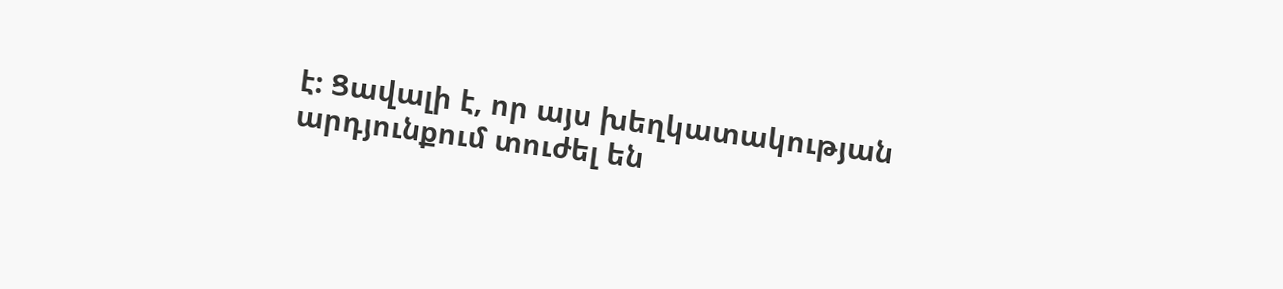է: Ցավալի է, որ այս խեղկատակության արդյունքում տուժել են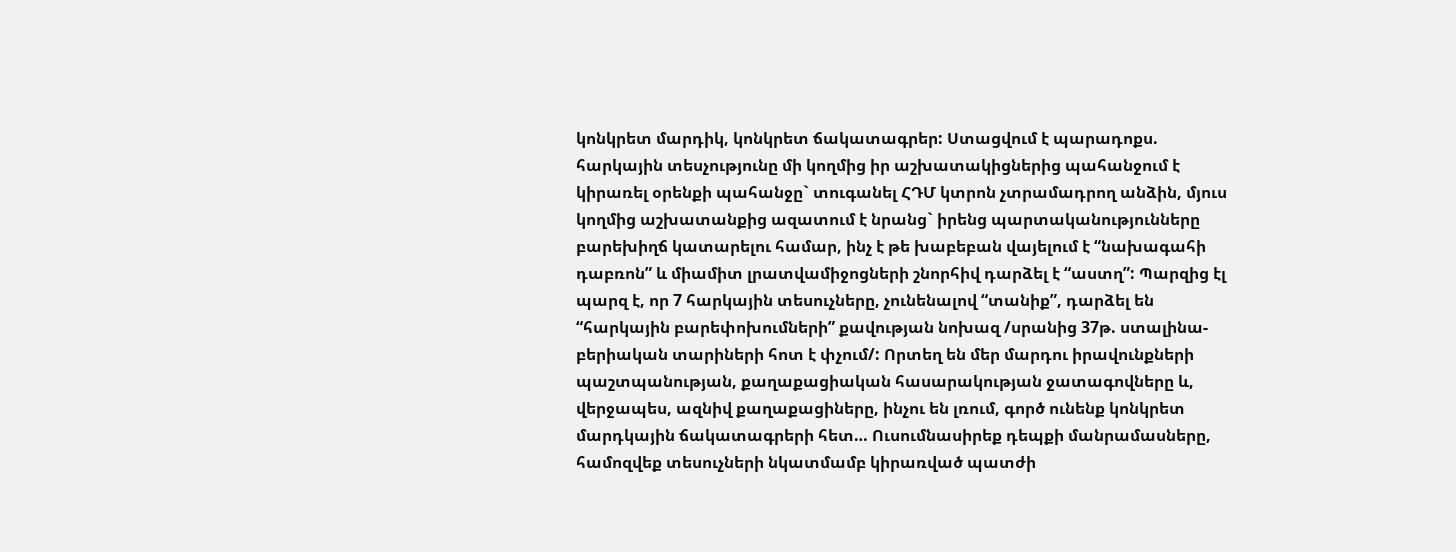կոնկրետ մարդիկ, կոնկրետ ճակատագրեր: Ստացվում է պարադոքս. հարկային տեսչությունը մի կողմից իր աշխատակիցներից պահանջում է կիրառել օրենքի պահանջը` տուգանել ՀԴՄ կտրոն չտրամադրող անձին, մյուս կողմից աշխատանքից ազատում է նրանց` իրենց պարտականությունները բարեխիղճ կատարելու համար, ինչ է թե խաբեբան վայելում է “նախագահի դաբռոն” և միամիտ լրատվամիջոցների շնորհիվ դարձել է “աստղ”: Պարզից էլ պարզ է, որ 7 հարկային տեսուչները, չունենալով “տանիք”, դարձել են “հարկային բարեփոխումների” քավության նոխազ /սրանից 37թ. ստալինա-բերիական տարիների հոտ է փչում/: Որտեղ են մեր մարդու իրավունքների պաշտպանության, քաղաքացիական հասարակության ջատագովները և, վերջապես, ազնիվ քաղաքացիները, ինչու են լռում, գործ ունենք կոնկրետ մարդկային ճակատագրերի հետ… Ուսումնասիրեք դեպքի մանրամասները, համոզվեք տեսուչների նկատմամբ կիրառված պատժի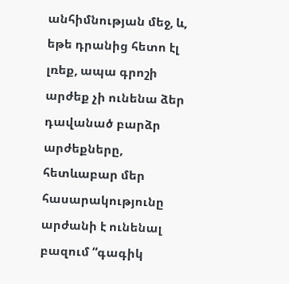անհիմնության մեջ, և, եթե դրանից հետո էլ լռեք, ապա գրոշի արժեք չի ունենա ձեր դավանած բարձր արժեքները, հետևաբար մեր հասարակությունը արժանի է ունենալ բազում “գագիկ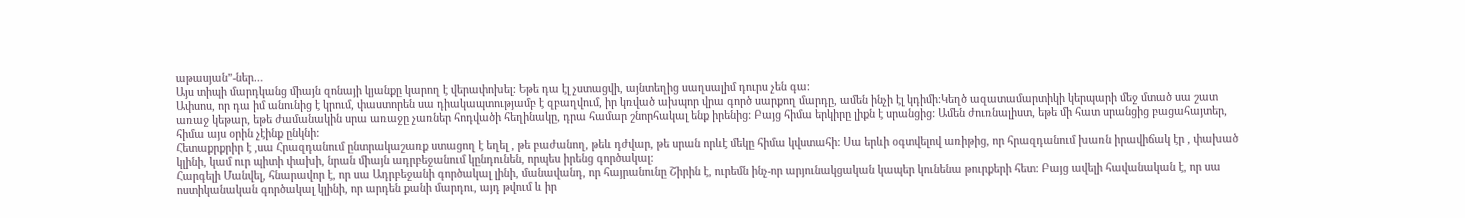աթասյան”-ներ…
Այս տիպի մարդկանց միայն զոնայի կյանքը կարող է վերափոխել: Եթե դա էլ չստացվի, այնտեղից սաղսալիմ դուրս չեն գա:
Ափսոս, որ դա իմ անունից է կրում, փաստորեն սա դիակապտությամբ է զբաղվում, իր կռված ախպոր վրա գործ սարքող մարդը, ամեն ինչի էլ կդիմի:Կեղծ ազատամարտիկի կերպարի մեջ մտած սա շատ առաջ կեթար, եթե ժամանակին սրա առաջը չառներ հոդվածի հեղինակը, դրա համար շնորհակալ ենք իրենից: Բայց հիմա երկիրը լիքն է սրանցից: Ամեն ժուռնալիստ, եթե մի հատ սրանցից բացահայտեր, հիմա այս օրին չէինք ընկնի:
Հետաքրքրիր է ,սա Հրազդանում ընտրակաշառք ստացող է եղել , թե բաժանող, թեև դժվար, թե սրան որևէ մեկը հիմա կվստահի: Սա երևի օգտվելով առիթից, որ հրազդանում խառն իրավիճակ էր , փախած կլինի, կամ ուր պիտի փախի, նրան միայն ադրբեջանում կընդունեն, որպես իրենց գործակալ:
Հարգելի Մանվել, հնարավոր է, որ սա Ադրբեջանի գործակալ լինի, մանավանդ, որ հայրանունը Շիրին է, ուրեմն ինչ-որ արյունակցական կապեր կունենա թուրքերի հետ: Բայց ավելի հավանական է, որ սա ոստիկանական գործակալ կլինի, որ արդեն քանի մարդու, այդ թվում և իր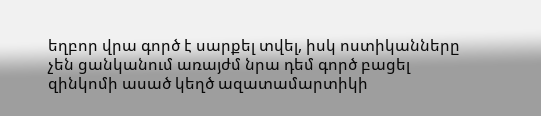եղբոր վրա գործ է սարքել տվել, իսկ ոստիկանները չեն ցանկանում առայժմ նրա դեմ գործ բացել զինկոմի ասած կեղծ ազատամարտիկի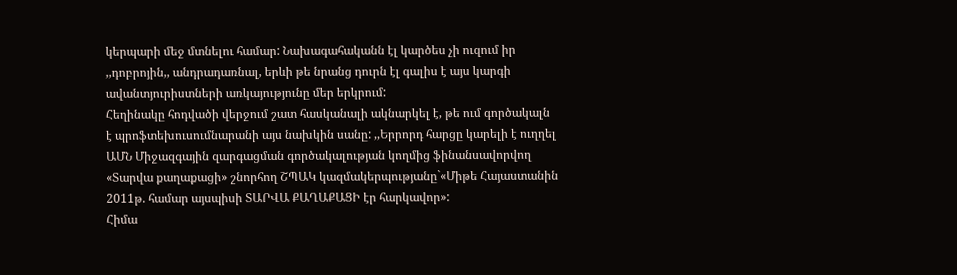կերպարի մեջ մտնելու համար: Նախագահականն էլ կարծես չի ուզում իր ,,դոբրոյին,, անդրադառնալ, երևի թե նրանց դուրն էլ գալիս է այս կարգի ավանտյուրիստների առկայությունը մեր երկրում:
Հեղինակը հոդվածի վերջում շատ հասկանալի ակնարկել է, թե ում գործակալն է պրոֆտեխուսումնարանի այս նախկին սանը: ,,Երրորդ հարցը կարելի է ուղղել ԱՄՆ Միջազգային զարգացման գործակալության կողմից ֆինանսավորվող «Տարվա քաղաքացի» շնորհող ՇՊԱԿ կազմակերպությանը`«Միթե Հայաստանին 2011թ. համար այսպիսի ՏԱՐՎԱ ՔԱՂԱՔԱՑԻ էր հարկավոր»:
Հիմա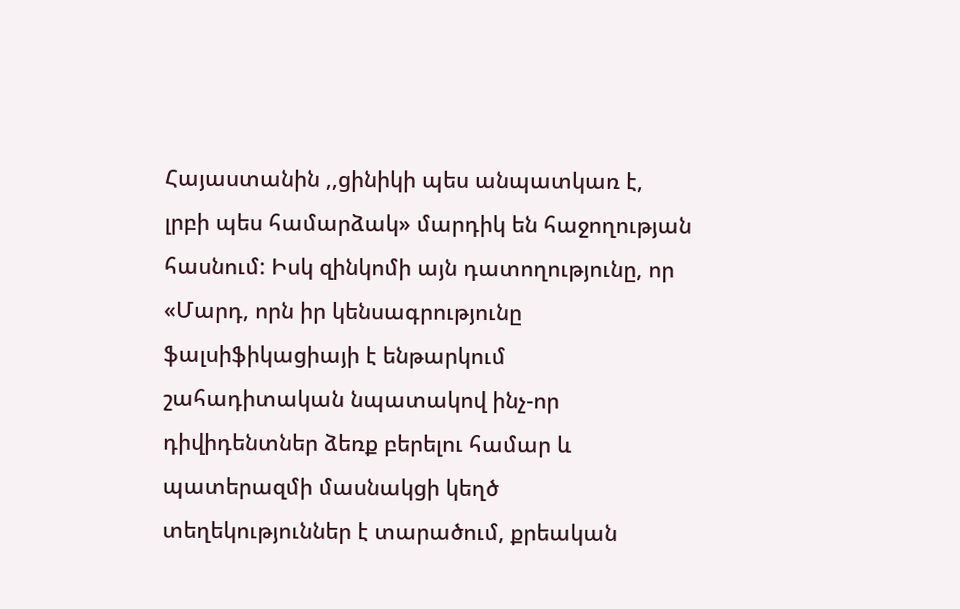Հայաստանին ,,ցինիկի պես անպատկառ է, լրբի պես համարձակ» մարդիկ են հաջողության հասնում: Իսկ զինկոմի այն դատողությունը, որ «Մարդ, որն իր կենսագրությունը ֆալսիֆիկացիայի է ենթարկում շահադիտական նպատակով ինչ-որ դիվիդենտներ ձեռք բերելու համար և պատերազմի մասնակցի կեղծ տեղեկություններ է տարածում, քրեական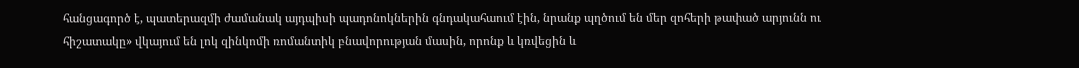հանցագործ է, պատերազմի ժամանակ այդպիսի պադոնոկներին գնդակահաում էին, նրանք պղծում են մեր զոհերի թափած արյունն ու հիշատակը» վկայում են լոկ զինկոմի ռոմանտիկ բնավորության մասին, որոնք և կռվեցին և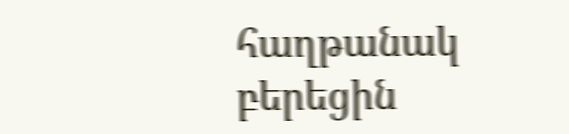հաղթանակ բերեցին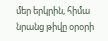մեր երկրին, հիմա նրանց թիվը օրօրի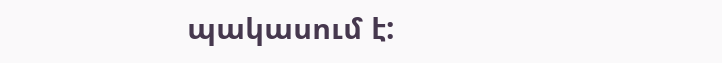պակասում է: